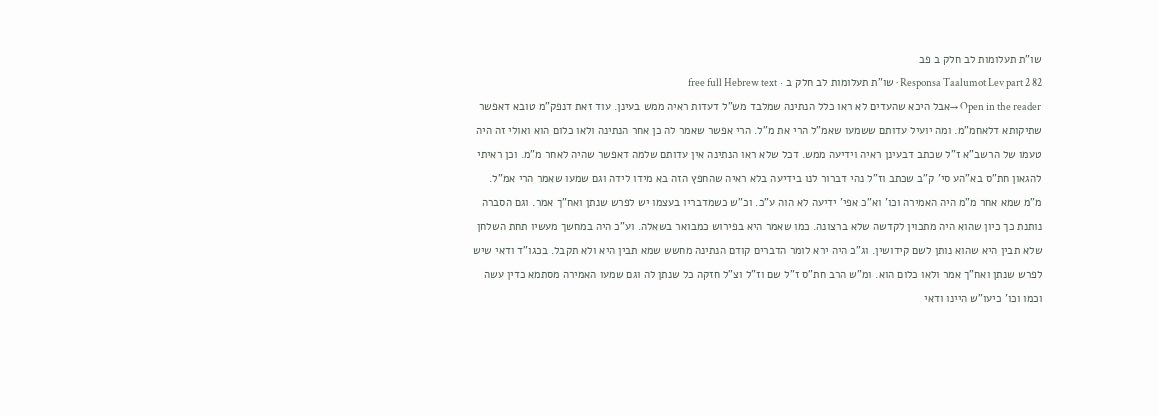שו"ת תעלומות לב חלק ב פב
Responsa Taalumot Lev part 2 82 · שו"ת תעלומות לב חלק ב · free full Hebrew text
Open in the reader →אבל היכא שהעדים לא ראו כלל הנתינה שמלבד מש"ל דעדות ראיה ממש בעינן. עוד זאת דנפק"מ טובא דאפשר שתיקותא דלאחמ"מ. ומה יועיל עדותם ששמעו שאמ"ל הרי את מ"ל. הרי אפשר שאמר לה כן אחר הנתינה ולאו כלום הוא ואולי זה היה טעמו של הרשב"א ז"ל שכתב דבעינן ראיה וידיעה ממש. דכל שלא ראו הנתינה אין עדותם שלמה דאפשר שהיה לאחר מ"מ. וכן ראיתי להגאון חת"ס בא"הע סי' ק"ב שכתב וז"ל נהי דברור לנו בידיעה בלא ראיה שהחפץ הזה בא מידו לידה וגם שמעו שאמר הרי אמ"ל. מ"מ שמא אחר מ"מ היה האמירה וכו' וא"כ אפי' ידיעה לא הוה ע"כ. וכ"ש כשמדבריו בעצמו יש לפרש שנתן ואח"ך אמר. וגם הסברה נותנת כך כיון שהוא היה מתכוין לקדשה שלא ברצונה. כמו שאמר היא בפירוש כמבואר בשאלה. וע"כ היה במחשך מעשיו תחת השלחן שלא תבין היא שהוא נותן לשם קידושין. וג"כ היה ירא לומר הדברים קודם הנתינה מחשש שמא תבין היא ולא תקבל. בכגו"ד ודאי שיש לפרש שנתן ואח"ך אמר ולאו כלום הוא. ומ"ש הרב חת"ס ז"ל שם וז"ל וצ"ל חזקה כל שנתן לה וגם שמעו האמירה מסתמא כדין עשה וכמו וכו' כיעו"ש היינו ודאי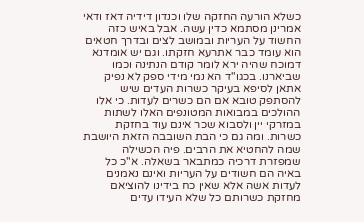כשלא הורעה החזקה שלו וכנדון דידיה דאז ודאי אמרינן מסתמא כדין עשה. אבל באיש כזה החשוד על העריות ובמושב לצים ובדרך חטאים הוא עומד כבר אתרעא חזקתו. וגם יש אומדנא דמוכח שהיה ירא לומר קודם הנתינה וכמו שביארנו. בכגו"ד הא נמי מידי ספק לא נפיק
אתאן לסיפא בעיקר כשרות העדים שיש להסתפק טובא אם הם כשרים לעדות. כי אלו ההולכים במבואות המטונפים האלו לשתות במזרקי יין ולסבוא שכר אינם עוד בחזקת כשרות. ומה גם כי הבת השובבה הזאת היושבת שמה להחטיא את הרבים. פיה הכשילה שמפזרת דרכיה כמתבאר בשאלה. א"כ כל באיה הם חשודים על העריות ואינם נאמנים לעדות אשה אלא שאין כח בידינו להוציאם מחזקת כשרותם כל שלא העידו עדים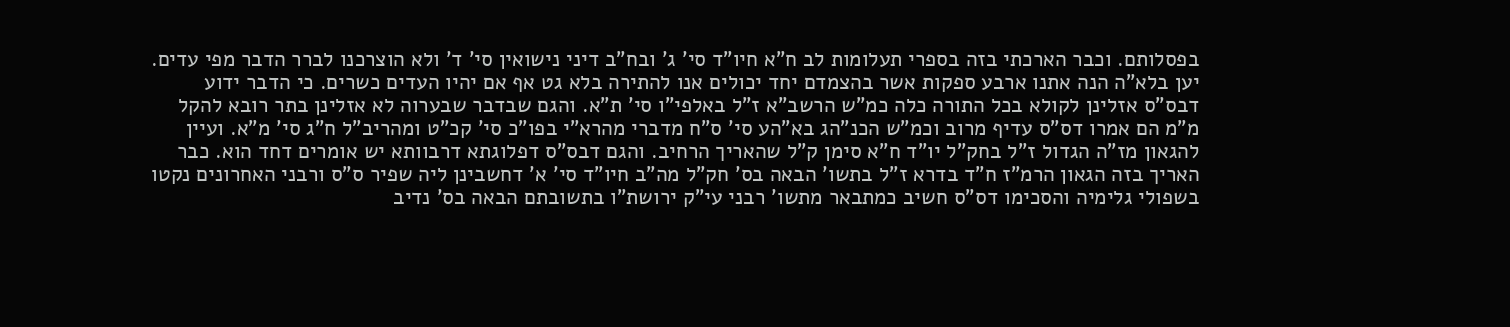בפסלותם. וכבר הארכתי בזה בספרי תעלומות לב ח"א חיו"ד סי' ג' ובח"ב דיני נישואין סי' ד' ולא הוצרכנו לברר הדבר מפי עדים. יען בלא"ה הנה אתנו ארבע ספקות אשר בהצמדם יחד יכולים אנו להתירה בלא גט אף אם יהיו העדים כשרים. כי הדבר ידוע דבס"ס אזלינן לקולא בכל התורה כלה כמ"ש הרשב"א ז"ל באלפי"ו סי' ת"א. והגם שבדבר שבערוה לא אזלינן בתר רובא להקל מ"מ הם אמרו דס"ס עדיף מרוב וכמ"ש הכנ"הג בא"הע סי' ס"ח מדברי מהרא"י בפו"כ סי' קכ"ט ומהריב"ל ח"ג סי' מ"א. ועיין להגאון מז"ה הגדול ז"ל בחק"ל יו"ד ח"א סימן ק"ל שהאריך הרחיב. והגם דבס"ס דפלוגתא דרבוותא יש אומרים דחד הוא. כבר האריך בזה הגאון הרמ"ז ח"ד בדרא ז"ל בתשו' הבאה בס' חק"ל מה"ב חיו"ד סי' א' דחשבינן ליה שפיר ס"ס ורבני האחרונים נקטו בשפולי גלימיה והסכימו דס"ס חשיב כמתבאר מתשו' רבני עי"ק ירושת"ו בתשובתם הבאה בס' נדיב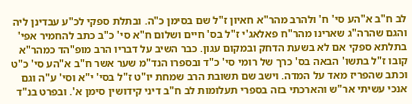לב ח"ב א"הע סי' ח' ולהרב מהר"א חאיון ז"ל שם בסימן כ"ה. ובתלת ספקי לכ"ע עבדינן ליה והגם שהרה"ג שארינו מהר"ח פאלאג'י ז"ל בס' חיים ושלום ח"א סי' כ"ב כתב להחמיר אפי' בתלתא ספקי אם לא בשעת הדחק ובמקום עגון. כבר השיב על דבריו הרב מופ"הד כמהר"א קובו ז"ל בתשו' הבאה בס' כרך של רומי סי' כ"ד ובספרו הנד"מ שער אשר ח"ב א"הע סי' כ"ט וכתב שהפריז מאד על המדה. וישב שם תשובת הרב שמחת יו"ט ז"ל בסי' י"א וסי' ע"ה וגם אנכי עשיתי אר"ש והארכתי בזה בספרי תעלומות לב ח"ב דיני קידושין סימן א'. ובפרט בנ"ד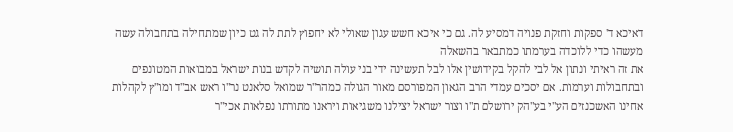דאיכא ד' ספקות וחזקת פנויה דמסיע לה. גם כי איכא חשש עגון שאולי לא יחפוץ לתת לה גט כיון שמתחילה בתחבולה עשה מעשהו כדי ללוכדה בערמתו כמתבאר בהשאלה
את זה ראיתי ונתון אל לבי להקל בקידושין אלו לבל תעשינה ידי בני עולה תושיה לקדש בנות ישראל במבואות המטונפים ובתחבולות וערמות. אם יסכים עמדי הרב הגאון המפורסם מאור הגולה כמהר"ר שמואל סלאנט נר"ו ראש אב"ד ומו"ץ לקהלות אחינו האשכנזים הע"י בע"הק ירושלם ת"ו וצור ישראל יצילנו משגיאות ויראנו מתורתו נפלאות אכי"ר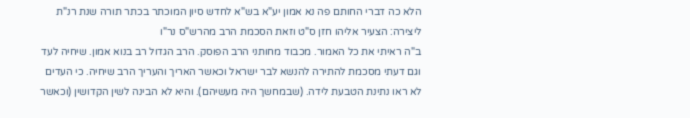הלא כה דברי החותם פה נא אמון יע"א בש"א לחדש סיון המוכתר בכתר תורה שנת רנ"ת ליצירה: הצעיר אליהו חזן ס"ט וזאת הסכמת הרב מהרש"ס נר"ו
ב"ה ראיתי את כל האמור. מכבוד מחותני הרב הפוסק. הרב הגדול רב בנוא אמון. שיחיה לעד וגם דעתי מסכמת להתירה להנשא לבר ישראל וכאשר האריך והעריך הרב שיחיה. כי העדים לא ראו נתינת הטבעת לידה. (שבמחשך היה מעשיהם). והיא לא הבינה לשין הקדושין (וכאשר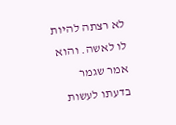לא רצתה להיות לו לאשה. והוא אמר שגמר בדעתו לעשות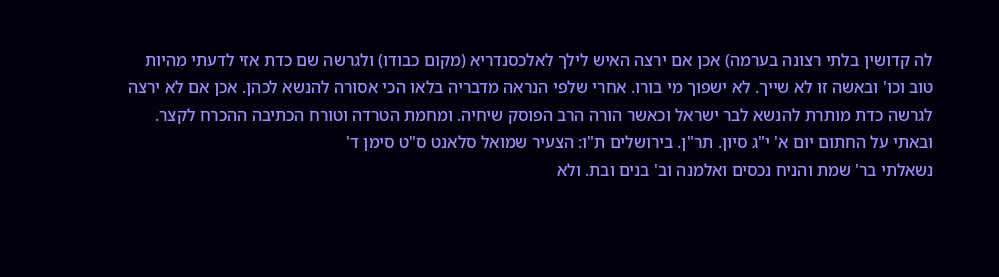לה קדושין בלתי רצונה בערמה) אכן אם ירצה האיש לילך לאלכסנדריא (מקום כבודו) ולגרשה שם כדת אזי לדעתי מהיות טוב וכו' ובאשה זו לא שייך. לא ישפוך מי בורו. אחרי שלפי הנראה מדבריה בלאו הכי אסורה להנשא לכהן. אכן אם לא ירצה לגרשה כדת מותרת להנשא לבר ישראל וכאשר הורה הרב הפוסק שיחיה. ומחמת הטרדה וטורח הכתיבה ההכרח לקצר. ובאתי על החתום יום א' י"ג סיון. תר"ן. בירושלים ת"ו: הצעיר שמואל סלאנט ס"ט סימן ד'
נשאלתי בר' שמת והניח נכסים ואלמנה וב' בנים ובת. ולא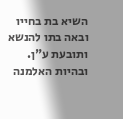השיא בת בחייו ובאה בתו להנשא ותובעת ע"ן. ובהיות האלמנה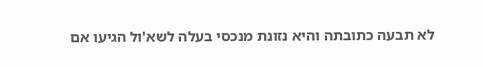לא תבעה כתובתה והיא נזונת מנכסי בעלה לשא'ול הגיעו אם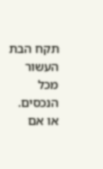תקח הבת העשור מכל הנכסים. או אם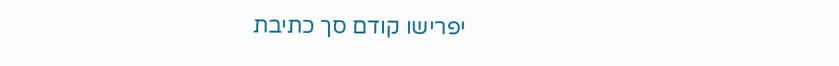יפרישו קודם סך כתיבת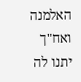האלמנה ואח"ך יתנו לה